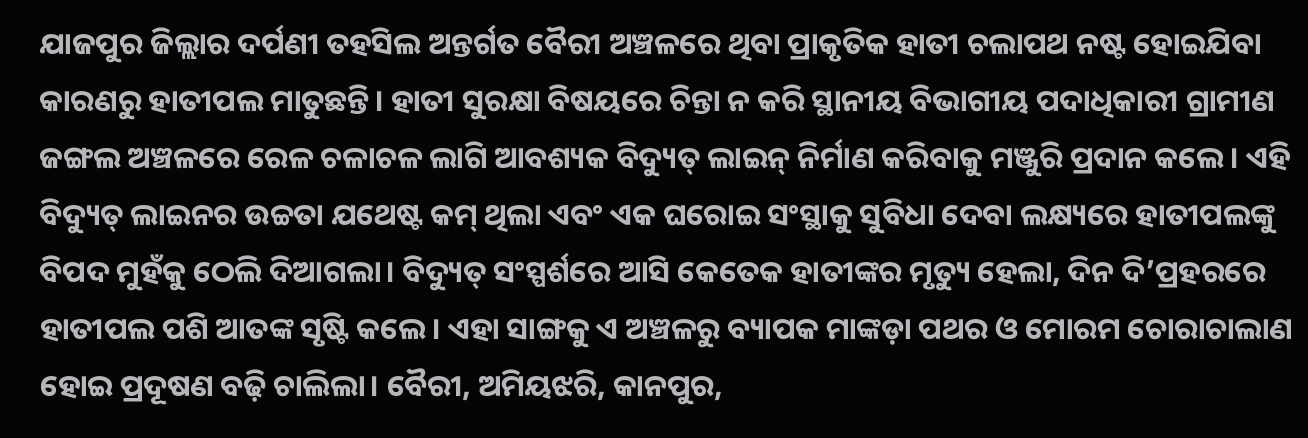ଯାଜପୁର ଜିଲ୍ଲାର ଦର୍ପଣୀ ତହସିଲ ଅନ୍ତର୍ଗତ ବୈରୀ ଅଞ୍ଚଳରେ ଥିବା ପ୍ରାକୃତିକ ହାତୀ ଚଲାପଥ ନଷ୍ଟ ହୋଇଯିବା କାରଣରୁ ହାତୀପଲ ମାତୁଛନ୍ତି। ହାତୀ ସୁରକ୍ଷା ବିଷୟରେ ଚିନ୍ତା ନ କରି ସ୍ଥାନୀୟ ବିଭାଗୀୟ ପଦାଧିକାରୀ ଗ୍ରାମୀଣ ଜଙ୍ଗଲ ଅଞ୍ଚଳରେ ରେଳ ଚଳାଚଳ ଲାଗି ଆବଶ୍ୟକ ବିଦ୍ୟୁତ୍ ଲାଇନ୍ ନିର୍ମାଣ କରିବାକୁ ମଞ୍ଜୁରି ପ୍ରଦାନ କଲେ। ଏହି ବିଦ୍ୟୁତ୍ ଲାଇନର ଉଚ୍ଚତା ଯଥେଷ୍ଟ କମ୍ ଥିଲା ଏବଂ ଏକ ଘରୋଇ ସଂସ୍ଥାକୁ ସୁବିଧା ଦେବା ଲକ୍ଷ୍ୟରେ ହାତୀପଲଙ୍କୁ ବିପଦ ମୁହଁକୁ ଠେଲି ଦିଆଗଲା। ବିଦ୍ୟୁତ୍ ସଂସ୍ପର୍ଶରେ ଆସି କେତେକ ହାତୀଙ୍କର ମୃତ୍ୟୁ ହେଲା, ଦିନ ଦି’ପ୍ରହରରେ ହାତୀପଲ ପଶି ଆତଙ୍କ ସୃଷ୍ଟି କଲେ। ଏହା ସାଙ୍ଗକୁ ଏ ଅଞ୍ଚଳରୁ ବ୍ୟାପକ ମାଙ୍କଡ଼ା ପଥର ଓ ମୋରମ ଚୋରାଚାଲାଣ ହୋଇ ପ୍ରଦୂଷଣ ବଢ଼ି ଚାଲିଲା। ବୈରୀ, ଅମିୟଝରି, କାନପୁର,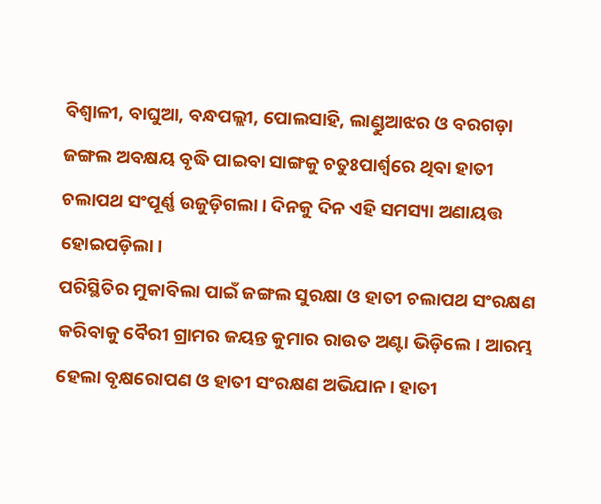ବିଶ୍ବାଳୀ, ବାଘୁଆ, ବନ୍ଧପଲ୍ଲୀ, ପୋଲସାହି, ଲାଣ୍ଡୁଆଝର ଓ ବରଗଡ଼ା ଜଙ୍ଗଲ ଅବକ୍ଷୟ ବୃଦ୍ଧି ପାଇବା ସାଙ୍ଗକୁ ଚତୁଃପାର୍ଶ୍ବରେ ଥିବା ହାତୀ ଚଲାପଥ ସଂପୂର୍ଣ୍ଣ ଉଜୁଡ଼ିଗଲା। ଦିନକୁ ଦିନ ଏହି ସମସ୍ୟା ଅଣାୟତ୍ତ ହୋଇପଡ଼ିଲା।
ପରିସ୍ଥିତିର ମୁକାବିଲା ପାଇଁ ଜଙ୍ଗଲ ସୁରକ୍ଷା ଓ ହାତୀ ଚଲାପଥ ସଂରକ୍ଷଣ କରିବାକୁ ବୈରୀ ଗ୍ରାମର ଜୟନ୍ତ କୁମାର ରାଉତ ଅଣ୍ଟା ଭିଡ଼ିଲେ। ଆରମ୍ଭ ହେଲା ବୃକ୍ଷରୋପଣ ଓ ହାତୀ ସଂରକ୍ଷଣ ଅଭିଯାନ। ହାତୀ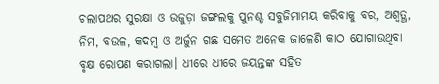ଚଲାପଥର ସୁରକ୍ଷା ଓ ଉଜୁଡ଼ା ଜଙ୍ଗଲକୁ ପୁନଶ୍ଚ ସବୁଜିମାମୟ କରିବାକୁ ବର, ଅଶ୍ବତ୍ଥ, ନିମ, ବଉଳ, କଦମ୍ବ ଓ ଅର୍ଜୁନ ଗଛ ସମେତ ଅନେକ ଜାଳେଣି କାଠ ଯୋଗାଉଥିବା ବୃକ୍ଷ ରୋପଣ କରାଗଲା। ଧୀରେ ଧୀରେ ଜୟନ୍ତଙ୍କ ସହିତ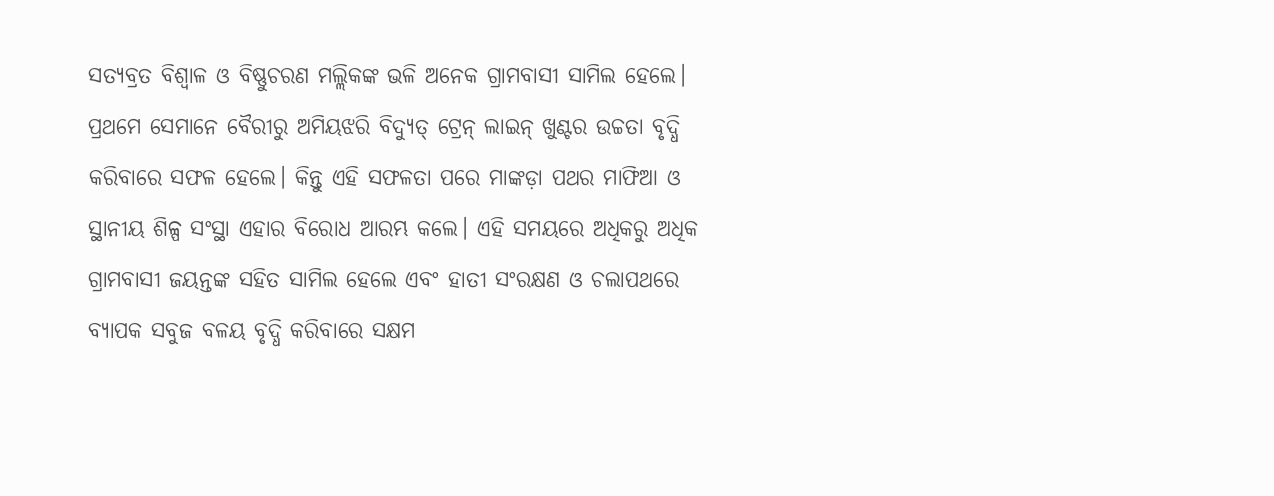ସତ୍ୟବ୍ରତ ବିଶ୍ବାଳ ଓ ବିଷ୍ଣୁଚରଣ ମଲ୍ଲିକଙ୍କ ଭଳି ଅନେକ ଗ୍ରାମବାସୀ ସାମିଲ ହେଲେ। ପ୍ରଥମେ ସେମାନେ ବୈରୀରୁ ଅମିୟଝରି ବିଦ୍ୟୁତ୍ ଟ୍ରେନ୍ ଲାଇନ୍ ଖୁଣ୍ଟର ଉଚ୍ଚତା ବୃଦ୍ଧି କରିବାରେ ସଫଳ ହେଲେ। କିନ୍ତୁ ଏହି ସଫଳତା ପରେ ମାଙ୍କଡ଼ା ପଥର ମାଫିଆ ଓ ସ୍ଥାନୀୟ ଶିଳ୍ପ ସଂସ୍ଥା ଏହାର ବିରୋଧ ଆରମ୍ଭ କଲେ। ଏହି ସମୟରେ ଅଧିକରୁ ଅଧିକ ଗ୍ରାମବାସୀ ଜୟନ୍ତଙ୍କ ସହିତ ସାମିଲ ହେଲେ ଏବଂ ହାତୀ ସଂରକ୍ଷଣ ଓ ଚଲାପଥରେ ବ୍ୟାପକ ସବୁଜ ବଳୟ ବୃଦ୍ଧି କରିବାରେ ସକ୍ଷମ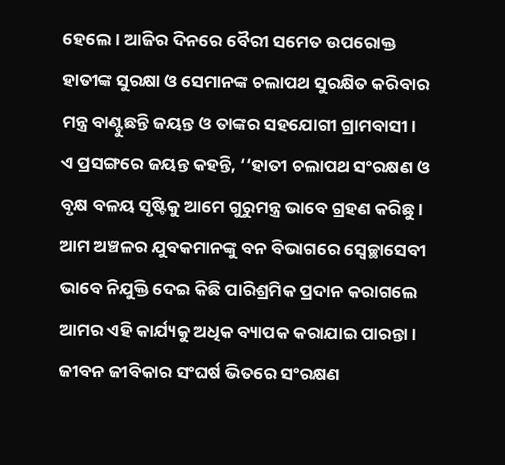ହେଲେ। ଆଜିର ଦିନରେ ବୈରୀ ସମେତ ଉପରୋକ୍ତ ହାତୀଙ୍କ ସୁରକ୍ଷା ଓ ସେମାନଙ୍କ ଚଲାପଥ ସୁରକ୍ଷିତ କରିବାର ମନ୍ତ୍ର ବାଣ୍ଟୁଛନ୍ତି ଜୟନ୍ତ ଓ ତାଙ୍କର ସହଯୋଗୀ ଗ୍ରାମବାସୀ।
ଏ ପ୍ରସଙ୍ଗରେ ଜୟନ୍ତ କହନ୍ତି, ‘‘ହାତୀ ଚଲାପଥ ସଂରକ୍ଷଣ ଓ ବୃକ୍ଷ ବଳୟ ସୃଷ୍ଟିକୁ ଆମେ ଗୁରୁମନ୍ତ୍ର ଭାବେ ଗ୍ରହଣ କରିଛୁ। ଆମ ଅଞ୍ଚଳର ଯୁବକମାନଙ୍କୁ ବନ ବିଭାଗରେ ସ୍ବେଚ୍ଛାସେବୀ ଭାବେ ନିଯୁକ୍ତି ଦେଇ କିଛି ପାରିଶ୍ରମିକ ପ୍ରଦାନ କରାଗଲେ ଆମର ଏହି କାର୍ଯ୍ୟକୁ ଅଧିକ ବ୍ୟାପକ କରାଯାଇ ପାରନ୍ତା। ଜୀବନ ଜୀବିକାର ସଂଘର୍ଷ ଭିତରେ ସଂରକ୍ଷଣ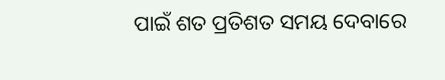ପାଇଁ ଶତ ପ୍ରତିଶତ ସମୟ ଦେବାରେ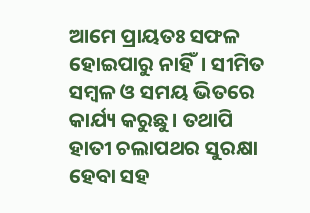ଆମେ ପ୍ରାୟତଃ ସଫଳ ହୋଇପାରୁ ନାହିଁ। ସୀମିତ ସମ୍ବଳ ଓ ସମୟ ଭିତରେ କାର୍ଯ୍ୟ କରୁଛୁ। ତଥାପି ହାତୀ ଚଲାପଥର ସୁରକ୍ଷା ହେବା ସହ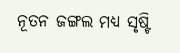ନୂତନ ଜଙ୍ଗଲ ମଧ୍ୟ ସୃଷ୍ଟି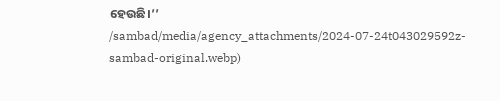ହେଉଛି।’’
/sambad/media/agency_attachments/2024-07-24t043029592z-sambad-original.webp)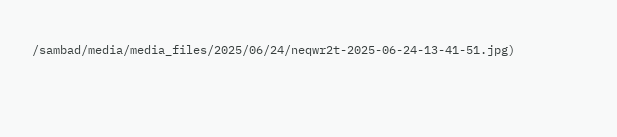/sambad/media/media_files/2025/06/24/neqwr2t-2025-06-24-13-41-51.jpg)